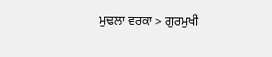ਮੁਢਲਾ ਵਰਕਾ > ਗੁਰਮੁਖੀ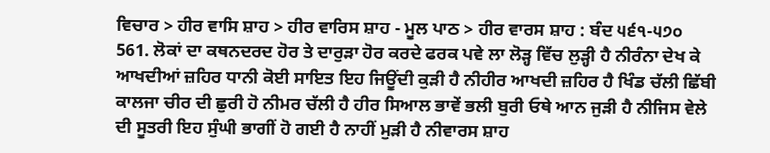ਵਿਚਾਰ > ਹੀਰ ਵਾਸਿ ਸ਼ਾਹ > ਹੀਰ ਵਾਰਿਸ ਸ਼ਾਹ - ਮੂਲ ਪਾਠ > ਹੀਰ ਵਾਰਸ ਸ਼ਾਹ : ਬੰਦ ੫੬੧-੫੭੦
561. ਲੋਕਾਂ ਦਾ ਕਥਨਦਰਦ ਹੋਰ ਤੇ ਦਾਰੁੜਾ ਹੋਰ ਕਰਦੇ ਫਰਕ ਪਵੇ ਲਾ ਲੋੜ੍ਹ ਵਿੱਚ ਲੁੜ੍ਹੀ ਹੈ ਨੀਰੰਨਾ ਦੇਖ ਕੇ ਆਖਦੀਆਂ ਜ਼ਹਿਰ ਧਾਨੀ ਕੋਈ ਸਾਇਤ ਇਹ ਜਿਊਂਦੀ ਕੁੜੀ ਹੈ ਨੀਹੀਰ ਆਖਦੀ ਜ਼ਹਿਰ ਹੈ ਖਿੰਡ ਚੱਲੀ ਛਿੱਬੀ ਕਾਲਜਾ ਚੀਰ ਦੀ ਛੁਰੀ ਹੋ ਨੀਮਰ ਚੱਲੀ ਹੈ ਹੀਰ ਸਿਆਲ ਭਾਵੇਂ ਭਲੀ ਬੁਰੀ ਓਥੇ ਆਨ ਜੁੜੀ ਹੈ ਨੀਜਿਸ ਵੇਲੇ ਦੀ ਸੂਤਰੀ ਇਹ ਸੁੰਘੀ ਭਾਗੀਂ ਹੋ ਗਈ ਹੈ ਨਾਹੀਂ ਮੁੜੀ ਹੈ ਨੀਵਾਰਸ ਸ਼ਾਹ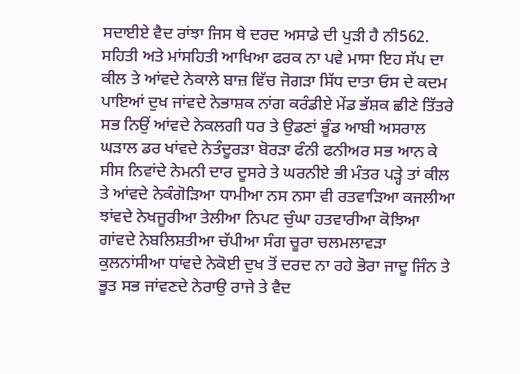ਸਦਾਈਏ ਵੈਦ ਰਾਂਝਾ ਜਿਸ ਥੇ ਦਰਦ ਅਸਾਡੇ ਦੀ ਪੁੜੀ ਹੈ ਨੀ562. ਸਹਿਤੀ ਅਤੇ ਮਾਂਸਹਿਤੀ ਆਖਿਆ ਫਰਕ ਨਾ ਪਵੇ ਮਾਸਾ ਇਹ ਸੱਪ ਦਾ ਕੀਲ ਤੇ ਆਂਵਦੇ ਨੇਕਾਲੇ ਬਾਜ਼ ਵਿੱਚ ਜੋਗੜਾ ਸਿੱਧ ਦਾਤਾ ਓਸ ਦੇ ਕਦਮ ਪਾਇਆਂ ਦੁਖ ਜਾਂਵਦੇ ਨੇਭਾਸ਼ਕ ਨਾਂਗ ਕਰੰਡੀਏ ਮੇਂਡ ਭੱਸ਼ਕ ਛੀਣੇ ਤਿੱਤਰੇ ਸਭ ਨਿਉਂ ਆਂਵਦੇ ਨੇਕਲਗੀ ਧਰ ਤੇ ਉਡਣਾਂ ਭੂੰਡ ਆਬੀ ਅਸਰਾਲ ਘੜਾਲ ਡਰ ਖਾਂਵਦੇ ਨੇਤੰਦੂਰੜਾ ਬੋਰੜਾ ਫੰਨੀ ਫਨੀਅਰ ਸਭ ਆਨ ਕੇ ਸੀਸ ਨਿਵਾਂਦੇ ਨੇਮਨੀ ਦਾਰ ਦੂਸਰੇ ਤੇ ਘਰਨੀਏ ਭੀ ਮੰਤਰ ਪੜ੍ਹੇ ਤਾਂ ਕੀਲ ਤੇ ਆਂਵਦੇ ਨੇਕੰਗੋੜਿਆ ਧਾਮੀਆ ਨਸ ਨਸਾ ਵੀ ਰਤਵਾੜਿਆ ਕਜਲੀਆ ਝਾਂਵਦੇ ਨੇਖਜੂਰੀਆ ਤੇਲੀਆ ਨਿਪਟ ਚੁੰਘਾ ਹਤਵਾਰੀਆ ਕੋਝਿਆ ਗਾਂਵਦੇ ਨੇਬਲਿਸ਼ਤੀਆ ਚੱਪੀਆ ਸੰਗ ਚੂਰਾ ਚਲਮਲਾਵੜਾ ਕੁਲਨਾਂਸੀਆ ਧਾਂਵਦੇ ਨੇਕੋਈ ਦੁਖ ਤੋਂ ਦਰਦ ਨਾ ਰਹੇ ਭੋਰਾ ਜਾਦੂ ਜਿੰਨ ਤੇ ਭੂਤ ਸਭ ਜਾਂਵਣਦੇ ਨੇਰਾਉ ਰਾਜੇ ਤੇ ਵੈਦ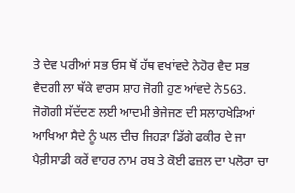ਤੇ ਦੇਵ ਪਰੀਆਂ ਸਭ ਓਸ ਥੋਂ ਹੱਥ ਵਖਾਂਵਦੇ ਨੇਹੋਰ ਵੈਦ ਸਭ ਵੈਦਗੀ ਲਾ ਥੱਕੇ ਵਾਰਸ ਸ਼ਾਹ ਜੋਗੀ ਹੁਣ ਆਂਵਦੇ ਨੇ563. ਜੋਗੋਗੀ ਸੱਦੱਦਣ ਲਈ ਆਦਮੀ ਭੇਜੇਜਣ ਦੀ ਸਲਾਹਖੇੜਿਆਂ ਆਖਿਆ ਸੈਦੇ ਨੂੰ ਘਲ ਦੀਚ ਜਿਹੜਾ ਡਿੱਗੇ ਫਕੀਰ ਦੇ ਜਾ ਪੈਰ਼ੀਸਾਡੀ ਕਰੇਂ ਵਾਹਰ ਨਾਮ ਰਬ ਤੇ ਕੋਈ ਫਜ਼ਲ ਦਾ ਪਲੋਰਾ ਚਾ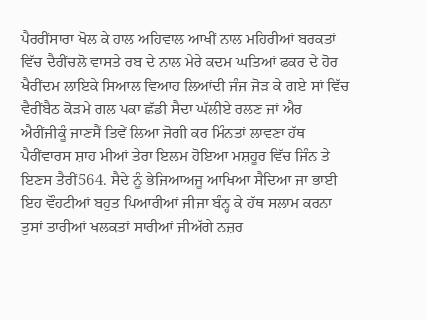ਪੈਰਰੀਂਸਾਰਾ ਖੋਲ ਕੇ ਹਾਲ ਅਹਿਵਾਲ ਆਖੀਂ ਨਾਲ ਮਹਿਰੀਆਂ ਬਰਕਤਾਂ ਵਿੱਚ ਦੈਰੀਂਚਲੋ ਵਾਸਤੇ ਰਬ ਦੇ ਨਾਲ ਮੇਰੇ ਕਦਮ ਘਤਿਆਂ ਫਕਰ ਦੇ ਹੋਰ ਖੈਰੀਂਦਮ ਲਾਇਕੇ ਸਿਆਲ ਵਿਆਹ ਲਿਆਂਦੀ ਜੰਜ ਜੋੜ ਕੇ ਗਏ ਸਾਂ ਵਿੱਚ ਵੈਰੀਂਬੈਠ ਕੋੜਮੇ ਗਲ ਪਕਾ ਛੱਡੀ ਸੈਦਾ ਘੱਲੀਏ ਰਲਣ ਜਾਂ ਐਰ ਐਰੀਂਜੀਕੂੰ ਜਾਣਸੈਂ ਤਿਵੇਂ ਲਿਆ ਜੋਗੀ ਕਰ ਮਿੰਨਤਾਂ ਲਾਵਣਾ ਹੱਥ ਪੈਰੀਂਵਾਰਸ ਸ਼ਾਹ ਮੀਆਂ ਤੇਰਾ ਇਲਮ ਹੋਇਆ ਮਸ਼ਹੂਰ ਵਿੱਚ ਜਿੰਨ ਤੇ ਇਣਸ ਤੈਰੀਂ564. ਸੈਦੇ ਨੂੰ ਭੇਜਿਆਅਜੂ ਆਖਿਆ ਸੈਦਿਆ ਜਾ ਭਾਈ ਇਹ ਵੌਹਟੀਆਂ ਬਹੁਤ ਪਿਆਰੀਆਂ ਜੀਜਾ ਬੰਨ੍ਹ ਕੇ ਹੱਥ ਸਲਾਮ ਕਰਨਾ ਤੁਸਾਂ ਤਾਰੀਆਂ ਖਲਕਤਾਂ ਸਾਰੀਆਂ ਜੀਅੱਗੇ ਨਜ਼ਰ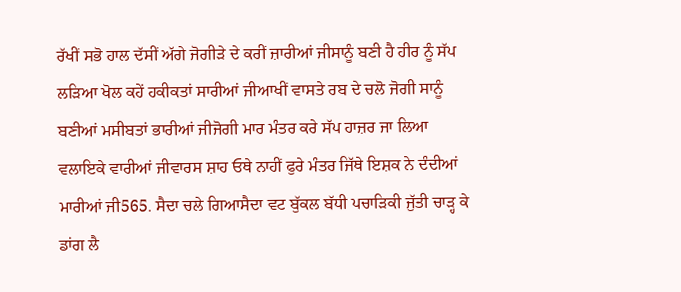ਰੱਖੀਂ ਸਭੋ ਹਾਲ ਦੱਸੀਂ ਅੱਗੇ ਜੋਗੀੜੇ ਦੇ ਕਰੀਂ ਜ਼ਾਰੀਆਂ ਜੀਸਾਨੂੰ ਬਣੀ ਹੈ ਹੀਰ ਨੂੰ ਸੱਪ ਲੜਿਆ ਖੋਲ ਕਹੇਂ ਹਕੀਕਤਾਂ ਸਾਰੀਆਂ ਜੀਆਖੀਂ ਵਾਸਤੇ ਰਬ ਦੇ ਚਲੋ ਜੋਗੀ ਸਾਨੂੰ ਬਣੀਆਂ ਮਸੀਬਤਾਂ ਭਾਰੀਆਂ ਜੀਜੋਗੀ ਮਾਰ ਮੰਤਰ ਕਰੇ ਸੱਪ ਹਾਜ਼ਰ ਜਾ ਲਿਆ ਵਲਾਇਕੇ ਵਾਰੀਆਂ ਜੀਵਾਰਸ ਸ਼ਾਹ ਓਥੇ ਨਾਹੀਂ ਫੁਰੇ ਮੰਤਰ ਜਿੱਥੇ ਇਸ਼ਕ ਨੇ ਦੰਦੀਆਂ ਮਾਰੀਆਂ ਜੀ565. ਸੈਦਾ ਚਲੇ ਗਿਆਸੈਦਾ ਵਟ ਬੁੱਕਲ ਬੱਧੀ ਪਚਾੜਿਕੀ ਜੁੱਤੀ ਚਾੜ੍ਹ ਕੇ ਡਾਂਗ ਲੈ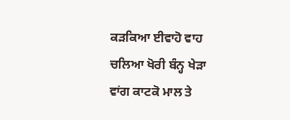ਕੜਕਿਆ ਈਵਾਹੋ ਵਾਹ ਚਲਿਆ ਖੋਰੀ ਬੰਨ੍ਹ ਖੇੜਾ ਵਾਂਗ ਕਾਟਕੋ ਮਾਲ ਤੇ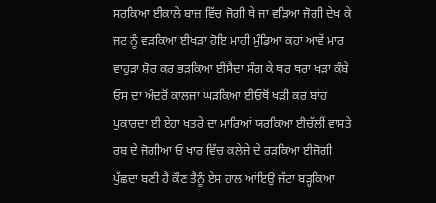ਸਰਕਿਆ ਈਕਾਲੇ ਬਾਜ਼ ਵਿੱਚ ਜੋਗੀ ਥੇ ਜਾ ਵੜਿਆ ਜੋਗੀ ਦੇਖ ਕੇ ਜਟ ਨੂੰ ਵੜਕਿਆ ਈਖੜਾ ਹੋਇ ਮਾਹੀ ਮੁੰਡਿਆ ਕਹਾਂ ਆਵੇਂ ਮਾਰ ਵਾਹੁੜਾ ਸ਼ੋਰ ਕਰ ਭੜਕਿਆ ਈਸੈਦਾ ਸੰਗ ਕੇ ਥਰ ਥਰਾ ਖੜਾ ਕੰਬੇ ਓਸ ਦਾ ਅੰਦਰੋਂ ਕਾਲਜਾ ਘੜਕਿਆ ਈਓਥੋਂ ਖੜੀ ਕਰ ਬਾਂਹ ਪੁਕਾਰਦਾ ਈ ਏਹਾ ਖਤਰੇ ਦਾ ਮਾਰਿਆਂ ਯਰਕਿਆ ਈਚੱਲੀਂ ਵਾਸਤੇ ਰਬ ਦੇ ਜੋਗੀਆ ਓ ਖਾਰ ਵਿੱਚ ਕਲੇਜੇ ਦੇ ਰੜਕਿਆ ਈਜੋਗੀ ਪੁੱਛਦਾ ਬਣੀ ਹੈ ਕੌਣ ਤੈਨੂੰ ਏਸ ਹਾਲ ਆਂਇਉ ਜੱਟਾ ਬੜ੍ਹਕਿਆ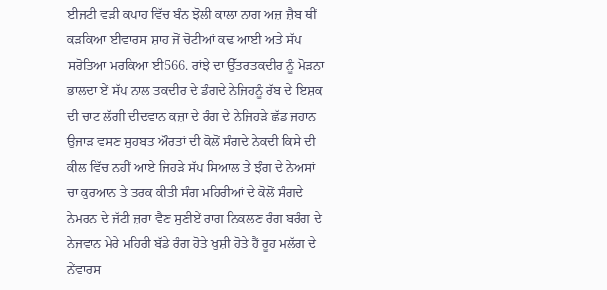ਈਜਟੀ ਵੜੀ ਕਪਾਹ ਵਿੱਚ ਬੰਨ ਝੋਲੀ ਕਾਲਾ ਨਾਗ ਅਜ਼ ਜ਼ੈਬ ਥੀਂ ਕੜਕਿਆ ਈਵਾਰਸ ਸ਼ਾਹ ਜੋਂ ਚੋਟੀਆਂ ਕਢ ਆਈ ਅਤੇ ਸੱਪ ਸਰੋਤਿਆ ਮਰਕਿਆ ਈ566. ਰਾਂਝੇ ਦਾ ਉੱਤਰਤਕਦੀਰ ਨੂੰ ਮੋੜਨਾ ਭਾਲਦਾ ਏਂ ਸੱਪ ਨਾਲ ਤਕਦੀਰ ਦੇ ਡੰਗਦੇ ਨੇਜਿਹਨੂੰ ਰੱਬ ਦੇ ਇਸ਼ਕ ਦੀ ਚਾਟ ਲੱਗੀ ਦੀਦਵਾਨ ਕਜ਼ਾ ਦੇ ਰੰਗ ਦੇ ਨੇਜਿਹੜੇ ਛੱਡ ਜਹਾਨ ਉਜਾੜ ਵਸਣ ਸੁਹਬਤ ਔਰਤਾਂ ਦੀ ਕੋਲੋਂ ਸੰਗਦੇ ਨੇਕਦੀ ਕਿਸੇ ਦੀ ਕੀਲ ਵਿੱਚ ਨਹੀਂ ਆਏ ਜਿਹੜੇ ਸੱਪ ਸਿਆਲ ਤੇ ਝੰਗ ਦੇ ਨੇਅਸਾਂ ਚਾ ਕੁਰਆਨ ਤੇ ਤਰਕ ਕੀਤੀ ਸੰਗ ਮਹਿਰੀਆਂ ਦੇ ਕੋਲੋਂ ਸੰਗਦੇ ਨੇਮਰਨ ਦੇ ਜੱਟੀ ਜ਼ਰਾ ਵੈਣ ਸੁਣੀਏਂ ਰਾਗ ਨਿਕਲਣ ਰੰਗ ਬਰੰਗ ਦੇ ਨੇਜਵਾਨ ਮੇਰੇ ਮਹਿਰੀ ਬੱਡੇ ਰੰਗ ਹੋਤੇ ਖੁਸ਼ੀ ਹੋਤੇ ਹੈਂ ਰੂਹ ਮਲੱਗ ਦੇ ਨੇਂਵਾਰਸ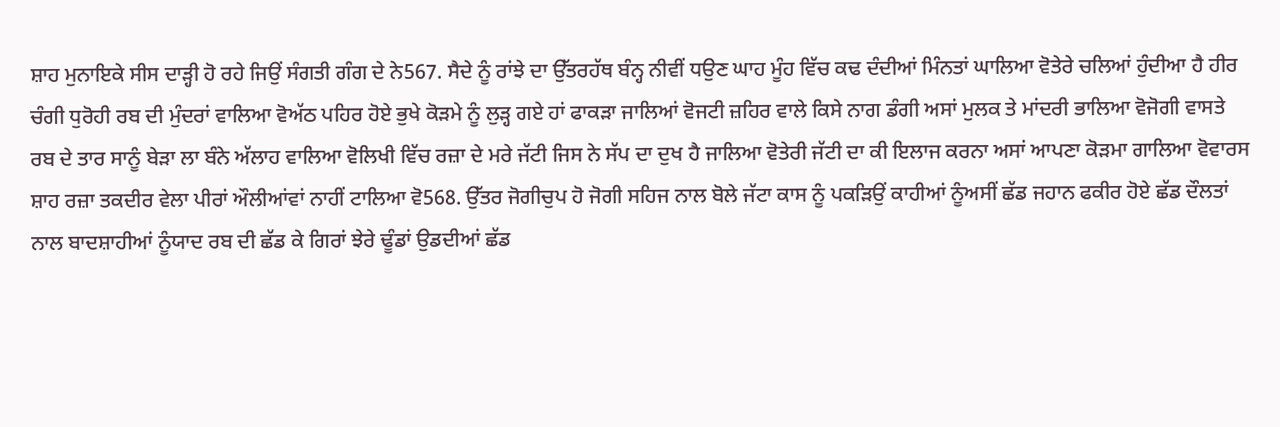ਸ਼ਾਹ ਮੁਨਾਇਕੇ ਸੀਸ ਦਾੜ੍ਹੀ ਹੋ ਰਹੇ ਜਿਉਂ ਸੰਗਤੀ ਗੰਗ ਦੇ ਨੇ567. ਸੈਦੇ ਨੂੰ ਰਾਂਝੇ ਦਾ ਉੱਤਰਹੱਥ ਬੰਨ੍ਹ ਨੀਵੀਂ ਧਉਣ ਘਾਹ ਮੂੰਹ ਵਿੱਚ ਕਢ ਦੰਦੀਆਂ ਮਿੰਨਤਾਂ ਘਾਲਿਆ ਵੋਤੇਰੇ ਚਲਿਆਂ ਹੁੰਦੀਆ ਹੈ ਹੀਰ ਚੰਗੀ ਧੁਰੋਹੀ ਰਬ ਦੀ ਮੁੰਦਰਾਂ ਵਾਲਿਆ ਵੋਅੱਠ ਪਹਿਰ ਹੋਏ ਭੁਖੇ ਕੋੜਮੇ ਨੂੰ ਲੁੜ੍ਹ ਗਏ ਹਾਂ ਫਾਕੜਾ ਜਾਲਿਆਂ ਵੋਜਟੀ ਜ਼ਹਿਰ ਵਾਲੇ ਕਿਸੇ ਨਾਗ ਡੰਗੀ ਅਸਾਂ ਮੁਲਕ ਤੇ ਮਾਂਦਰੀ ਭਾਲਿਆ ਵੋਜੋਗੀ ਵਾਸਤੇ ਰਬ ਦੇ ਤਾਰ ਸਾਨੂੰ ਬੇੜਾ ਲਾ ਬੰਨੇ ਅੱਲਾਹ ਵਾਲਿਆ ਵੋਲਿਖੀ ਵਿੱਚ ਰਜ਼ਾ ਦੇ ਮਰੇ ਜੱਟੀ ਜਿਸ ਨੇ ਸੱਪ ਦਾ ਦੁਖ ਹੈ ਜਾਲਿਆ ਵੋਤੇਰੀ ਜੱਟੀ ਦਾ ਕੀ ਇਲਾਜ ਕਰਨਾ ਅਸਾਂ ਆਪਣਾ ਕੋੜਮਾ ਗਾਲਿਆ ਵੋਵਾਰਸ ਸ਼ਾਹ ਰਜ਼ਾ ਤਕਦੀਰ ਵੇਲਾ ਪੀਰਾਂ ਔਲੀਆਂਵਾਂ ਨਾਹੀਂ ਟਾਲਿਆ ਵੋ568. ਉੱਤਰ ਜੋਗੀਚੁਪ ਹੋ ਜੋਗੀ ਸਹਿਜ ਨਾਲ ਬੋਲੇ ਜੱਟਾ ਕਾਸ ਨੂੰ ਪਕੜਿਉਂ ਕਾਹੀਆਂ ਨੂੰਅਸੀਂ ਛੱਡ ਜਹਾਨ ਫਕੀਰ ਹੋਏ ਛੱਡ ਦੌਲਤਾਂ ਨਾਲ ਬਾਦਸ਼ਾਹੀਆਂ ਨੂੰਯਾਦ ਰਬ ਦੀ ਛੱਡ ਕੇ ਗਿਰਾਂ ਝੇਰੇ ਢੂੰਡਾਂ ਉਡਦੀਆਂ ਛੱਡ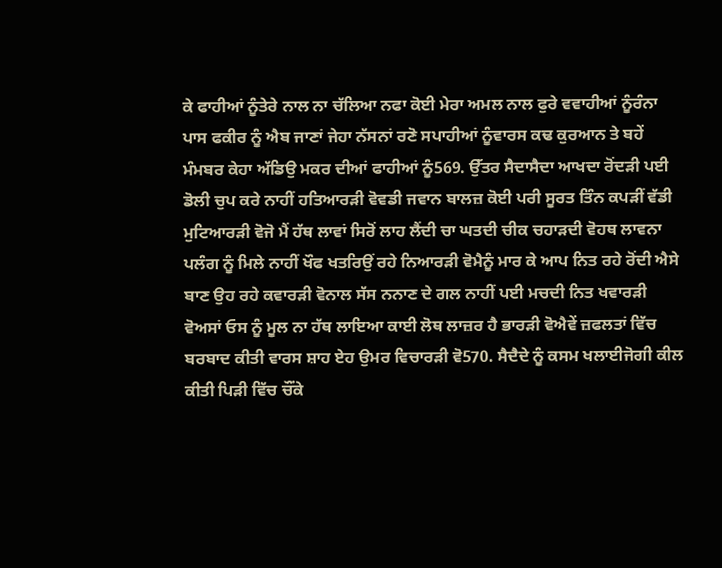ਕੇ ਫਾਹੀਆਂ ਨੂੰਤੇਰੇ ਨਾਲ ਨਾ ਚੱਲਿਆ ਨਫਾ ਕੋਈ ਮੇਰਾ ਅਮਲ ਨਾਲ ਫੁਰੇ ਵਵਾਹੀਆਂ ਨੂੰਰੰਨਾ ਪਾਸ ਫਕੀਰ ਨੂੰ ਐਬ ਜਾਣਾਂ ਜੇਹਾ ਨੱਸਨਾਂ ਰਣੋ ਸਪਾਹੀਆਂ ਨੂੰਵਾਰਸ ਕਢ ਕੁਰਆਨ ਤੇ ਬਹੇਂ ਮੰਮਬਰ ਕੇਹਾ ਅੱਡਿਉ ਮਕਰ ਦੀਆਂ ਫਾਹੀਆਂ ਨੂੰ569. ਉੱਤਰ ਸੈਦਾਸੈਦਾ ਆਖਦਾ ਰੋਂਦੜੀ ਪਈ ਡੋਲੀ ਚੁਪ ਕਰੇ ਨਾਹੀਂ ਹਤਿਆਰੜੀ ਵੋਵਡੀ ਜਵਾਨ ਬਾਲਜ਼ ਕੋਈ ਪਰੀ ਸੂਰਤ ਤਿੰਨ ਕਪੜੀਂ ਵੱਡੀ ਮੁਟਿਆਰੜੀ ਵੋਜੋ ਮੈਂ ਹੱਥ ਲਾਵਾਂ ਸਿਰੋਂ ਲਾਹ ਲੈਂਦੀ ਚਾ ਘਤਦੀ ਚੀਕ ਚਹਾੜਦੀ ਵੋਹਥ ਲਾਵਨਾ ਪਲੰਗ ਨੂੰ ਮਿਲੇ ਨਾਹੀਂ ਖੌਫ ਖਤਰਿਉਂ ਰਹੇ ਨਿਆਰੜੀ ਵੋਮੈਨੂੰ ਮਾਰ ਕੇ ਆਪ ਨਿਤ ਰਹੇ ਰੋਂਦੀ ਐਸੇ ਬਾਣ ਉਹ ਰਹੇ ਕਵਾਰੜੀ ਵੋਨਾਲ ਸੱਸ ਨਨਾਣ ਦੇ ਗਲ ਨਾਹੀਂ ਪਈ ਮਚਦੀ ਨਿਤ ਖਵਾਰੜੀ ਵੋਅਸਾਂ ਓਸ ਨੂੰ ਮੂਲ ਨਾ ਹੱਥ ਲਾਇਆ ਕਾਈ ਲੋਥ ਲਾਜ਼ਰ ਹੈ ਭਾਰੜੀ ਵੋਐਵੇਂ ਜ਼ਫਲਤਾਂ ਵਿੱਚ ਬਰਬਾਦ ਕੀਤੀ ਵਾਰਸ ਸ਼ਾਹ ਏਹ ਉਮਰ ਵਿਚਾਰੜੀ ਵੋ570. ਸੈਦੈਦੇ ਨੂੰ ਕਸਮ ਖਲਾਈਜੋਗੀ ਕੀਲ ਕੀਤੀ ਪਿੜੀ ਵਿੱਚ ਚੌਂਕੇ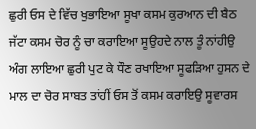ਛੁਰੀ ਓਸ ਦੇ ਵਿੱਚ ਖੁਭਾਇਆ ਸੂਖਾ ਕਸਮ ਕੁਰਆਨ ਦੀ ਬੈਠ ਜੱਟਾ ਕਸਮ ਚੋਰ ਨੂੰ ਚਾ ਕਰਾਇਆ ਸੂਉਹਦੇ ਨਾਲ ਤੂੰ ਨਾਂਹੀਉ ਅੰਗ ਲਾਇਆ ਛੁਰੀ ਪੁਟ ਕੇ ਧੌਣ ਰਖਾਇਆ ਸੂਫੜਿਆ ਹੁਸਨ ਦੇ ਮਾਲ ਦਾ ਚੋਰ ਸਾਬਤ ਤਾਂਹੀਂ ਓਸ ਤੋਂ ਕਸਮ ਕਰਾਇਉ ਸੂਵਾਰਸ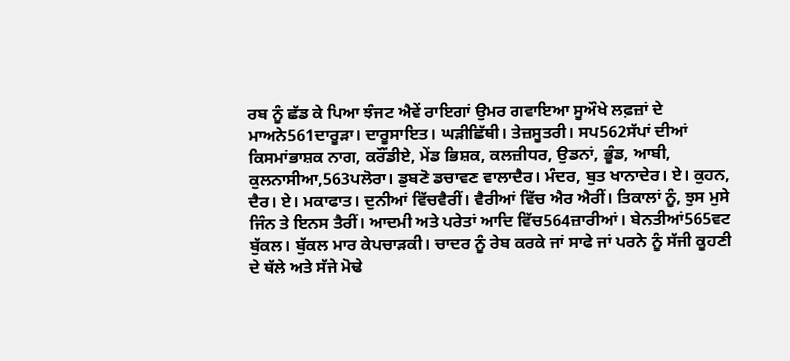ਰਬ ਨੂੰ ਛੱਡ ਕੇ ਪਿਆ ਝੰਜਟ ਐਵੇਂ ਰਾਇਗਾਂ ਉਮਰ ਗਵਾਇਆ ਸੂਔਖੇ ਲਫ਼ਜ਼ਾਂ ਦੇ ਮਾਅਨੇ561ਦਾਰੂੜਾ। ਦਾਰੂਸਾਇਤ। ਘੜੀਛਿੱਥੀ। ਤੇਜ਼ਸੂਤਰੀ। ਸਪ562ਸੱਪਾਂ ਦੀਆਂ ਕਿਸਮਾਂਭਾਸ਼ਕ ਨਾਗ, ਕਰੌਂਡੀਏ, ਮੇਂਡ ਭਿਸ਼ਕ, ਕਲਜ਼ੀਧਰ, ਉਡਨਾਂ, ਭੂੰਡ, ਆਬੀ, ਕੁਲਨਾਸੀਆ,563ਪਲੋਰਾ। ਡੁਬਣੋ ਡਚਾਵਣ ਵਾਲਾਦੈਰ। ਮੰਦਰ, ਬੁਤ ਖਾਨਾਦੇਰ। ਏ। ਕੁਹਨ, ਦੈਰ। ਏ। ਮਕਾਫਾਤ। ਦੁਨੀਆਂ ਵਿੱਚਵੈਰੀਂ। ਵੈਰੀਆਂ ਵਿੱਚ ਐਰ ਐਰੀਂ। ਤਿਕਾਲਾਂ ਨੂੰ, ਝੁਸ ਮੁਸੇ ਜਿੰਨ ਤੇ ਇਨਸ ਤੈਰੀਂ। ਆਦਮੀ ਅਤੇ ਪਰੇਤਾਂ ਆਦਿ ਵਿੱਚ564ਜ਼ਾਰੀਆਂ। ਬੇਨਤੀਆਂ565ਵਟ ਬੁੱਕਲ। ਬੁੱਕਲ ਮਾਰ ਕੇਪਚਾੜਕੀ। ਚਾਦਰ ਨੂੰ ਰੇਬ ਕਰਕੇ ਜਾਂ ਸਾਫੇ ਜਾਂ ਪਰਨੇ ਨੂੰ ਸੱਜੀ ਕੂਹਣੀ ਦੇ ਥੱਲੇ ਅਤੇ ਸੱਜੇ ਮੋਢੇ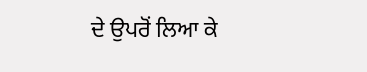ਦੇ ਉਪਰੋਂ ਲਿਆ ਕੇ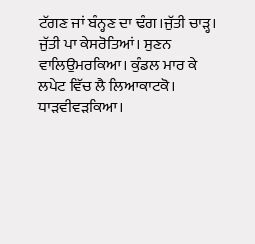ਟੱਗਣ ਜਾਂ ਬੰਨ੍ਹਣ ਦਾ ਢੰਗ।ਜੁੱਤੀ ਚਾੜ੍ਹ। ਜੁੱਤੀ ਪਾ ਕੇਸਰੋਤਿਆਂ। ਸੁਣਨ ਵਾਲਿਉਮਰਕਿਆ। ਕੁੰਡਲ ਮਾਰ ਕੇ ਲਪੇਟ ਵਿੱਚ ਲੈ ਲਿਆਕਾਟਕੋ। ਧਾੜਵੀਵੜਕਿਆ।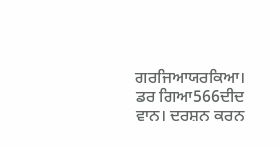ਗਰਜਿਆਯਰਕਿਆ। ਡਰ ਗਿਆ566ਦੀਦ ਵਾਨ। ਦਰਸ਼ਨ ਕਰਨ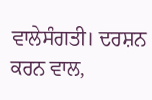ਵਾਲੇਸੰਗਤੀ। ਦਰਸ਼ਨ ਕਰਨ ਵਾਲ,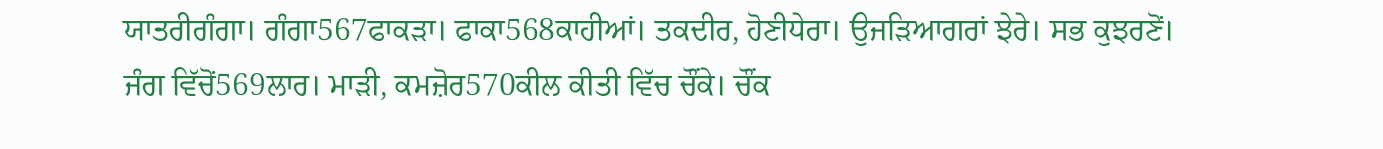ਯਾਤਰੀਗੰਗਾ। ਗੰਗਾ567ਫਾਕੜਾ। ਫਾਕਾ568ਕਾਹੀਆਂ। ਤਕਦੀਰ, ਹੋਣੀਧੇਰਾ। ਉਜੜਿਆਗਰਾਂ ਝੇਰੇ। ਸਭ ਕੁਝਰਣੋਂ। ਜੰਗ ਵਿੱਚੋਂ569ਲਾਰ। ਮਾੜੀ, ਕਮਜ਼ੋਰ570ਕੀਲ ਕੀਤੀ ਵਿੱਚ ਚੌਂਕੇ। ਚੌਂਕ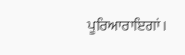ਪੂਰਿਆਰਾਇਗਾਂ।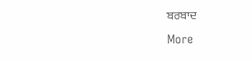ਬਰਬਾਦ
More